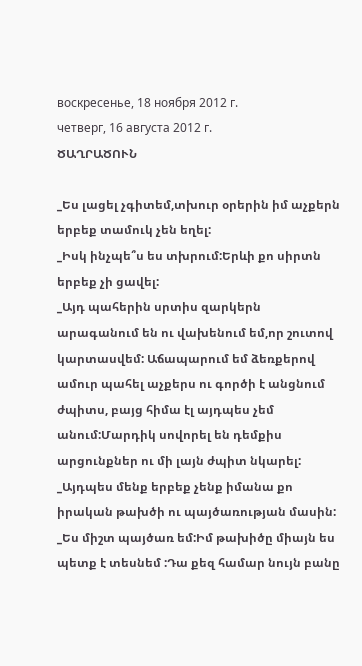воскресенье, 18 ноября 2012 г.
четверг, 16 августа 2012 г.
ԾԱՂՐԱԾՈՒՆ

_Ես լացել չգիտեմ,տխուր օրերին իմ աչքերն երբեք տամուկ չեն եղել:
_Իսկ ինչպե՞ս ես տխրում:Երևի քո սիրտն երբեք չի ցավել:
_Այդ պահերին սրտիս զարկերն արագանում են ու վախենում եմ,որ շուտով կարտասվեմ: Աճապարում եմ ձեռքերով ամուր պահել աչքերս ու գործի է անցնում ժպիտս, բայց հիմա էլ այդպես չեմ անում:Մարդիկ սովորել են դեմքիս արցունքներ ու մի լայն ժպիտ նկարել:
_Այդպես մենք երբեք չենք իմանա քո իրական թախծի ու պայծառության մասին:
_Ես միշտ պայծառ եմ:Իմ թախիծը միայն ես պետք է տեսնեմ :Դա քեզ համար նույն բանը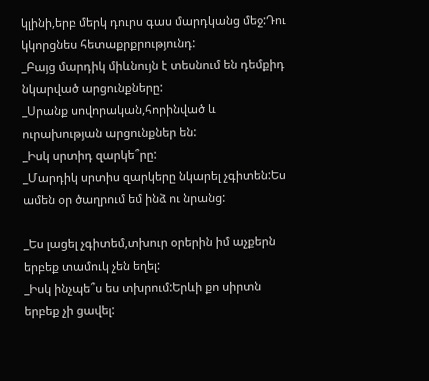կլինի,երբ մերկ դուրս գաս մարդկանց մեջ:Դու կկորցնես հետաքրքրությունդ:
_Բայց մարդիկ միևնույն է տեսնում են դեմքիդ նկարված արցունքները:
_Սրանք սովորական,հորինված և ուրախության արցունքներ են:
_Իսկ սրտիդ զարկե՞րը:
_Մարդիկ սրտիս զարկերը նկարել չգիտեն:Ես ամեն օր ծաղրում եմ ինձ ու նրանց:

_Ես լացել չգիտեմ,տխուր օրերին իմ աչքերն երբեք տամուկ չեն եղել:
_Իսկ ինչպե՞ս ես տխրում:Երևի քո սիրտն երբեք չի ցավել: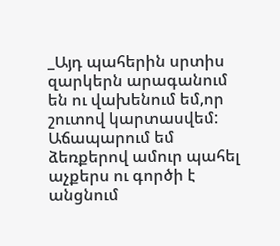_Այդ պահերին սրտիս զարկերն արագանում են ու վախենում եմ,որ շուտով կարտասվեմ: Աճապարում եմ ձեռքերով ամուր պահել աչքերս ու գործի է անցնում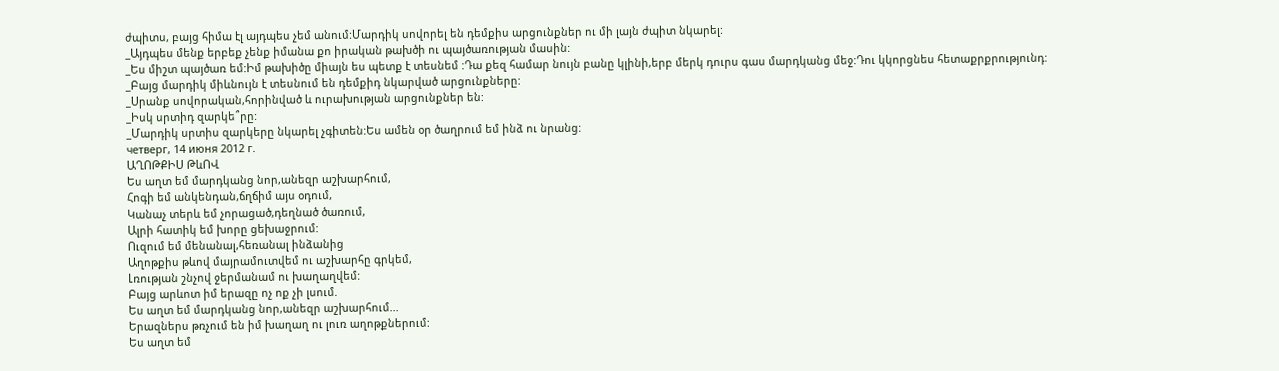ժպիտս, բայց հիմա էլ այդպես չեմ անում:Մարդիկ սովորել են դեմքիս արցունքներ ու մի լայն ժպիտ նկարել:
_Այդպես մենք երբեք չենք իմանա քո իրական թախծի ու պայծառության մասին:
_Ես միշտ պայծառ եմ:Իմ թախիծը միայն ես պետք է տեսնեմ :Դա քեզ համար նույն բանը կլինի,երբ մերկ դուրս գաս մարդկանց մեջ:Դու կկորցնես հետաքրքրությունդ:
_Բայց մարդիկ միևնույն է տեսնում են դեմքիդ նկարված արցունքները:
_Սրանք սովորական,հորինված և ուրախության արցունքներ են:
_Իսկ սրտիդ զարկե՞րը:
_Մարդիկ սրտիս զարկերը նկարել չգիտեն:Ես ամեն օր ծաղրում եմ ինձ ու նրանց:
четверг, 14 июня 2012 г.
ԱՂՈԹՔԻՍ ԹևՈՎ
Ես աղտ եմ մարդկանց նոր,անեզր աշխարհում,
Հոգի եմ անկենդան,ճղճիմ այս օդում,
Կանաչ տերև եմ չորացած,դեղնած ծառում,
Ալրի հատիկ եմ խորը ցեխաջրում:
Ուզում եմ մենանալ,հեռանալ ինձանից
Աղոթքիս թևով մայրամուտվեմ ու աշխարհը գրկեմ,
Լռության շնչով ջերմանամ ու խաղաղվեմ:
Բայց արևոտ իմ երազը ոչ ոք չի լսում.
Ես աղտ եմ մարդկանց նոր,անեզր աշխարհում...
Երազներս թռչում են իմ խաղաղ ու լուռ աղոթքներում:
Ես աղտ եմ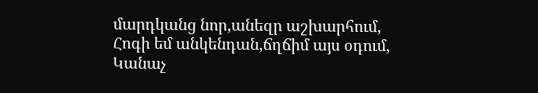մարդկանց նոր,անեզր աշխարհում,
Հոգի եմ անկենդան,ճղճիմ այս օդում,
Կանաչ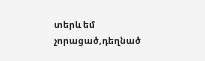տերև եմ չորացած,դեղնած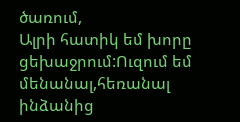ծառում,
Ալրի հատիկ եմ խորը ցեխաջրում:Ուզում եմ մենանալ,հեռանալ ինձանից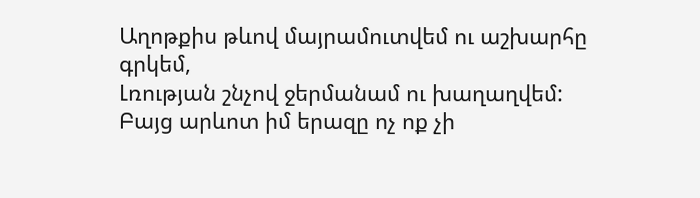Աղոթքիս թևով մայրամուտվեմ ու աշխարհը գրկեմ,
Լռության շնչով ջերմանամ ու խաղաղվեմ:
Բայց արևոտ իմ երազը ոչ ոք չի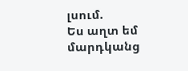լսում.
Ես աղտ եմ մարդկանց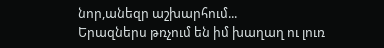նոր,անեզր աշխարհում...
Երազներս թռչում են իմ խաղաղ ու լուռ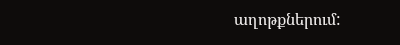աղոթքներում: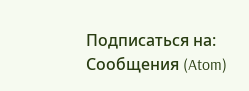Подписаться на:
Сообщения (Atom)